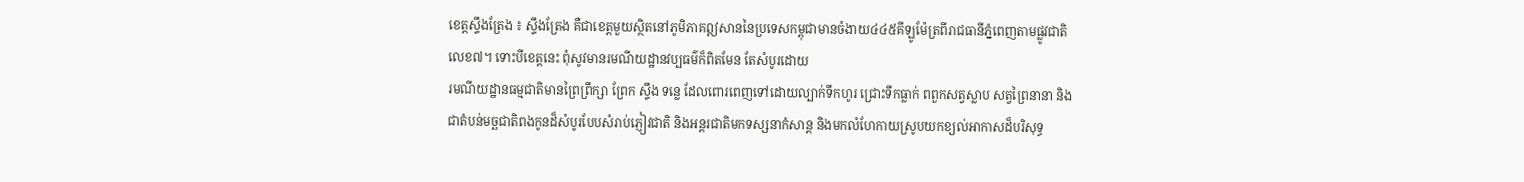ខេត្តស្ទឹងត្រែង ៖ ស្ទឹងត្រែង គឺជាខេត្តមួយស្ថិតនៅភូមិភាគឦសាននៃប្រទេសកម្ពុជាមានចំងាយ៤៤៥គីឡូម៉ែត្រពីរាជធានីភ្នំពេញតាមផ្លូវជាតិលេខ៧។ ទោះបីខេត្តនេះ ពុំសូវមានរមណីយដ្ឋានវប្បធម៌ក៏ពិតមែន តែសំបូរដោយ
រមណីយដ្ឋានធម្មជាតិមានព្រៃព្រឹក្សា ព្រែក ស្ទឹង ទន្លេ ដែលពោរពេញទៅដោយល្បាក់ទឹកហូរ ជ្រោះទឹកធ្លាក់ ពពួកសត្វស្លាប សត្វព្រៃនានា និងជាតំបន់មច្ឆជាតិពងកូនដ៏សំបូរបែបសំរាប់ភ្ញៀវជាតិ និងអន្តរជាតិមកទស្សនាកំសាន្ត និងមកលំហែកាយស្រូបយកខ្យល់អាកាសដ៏បរិសុទ្ធ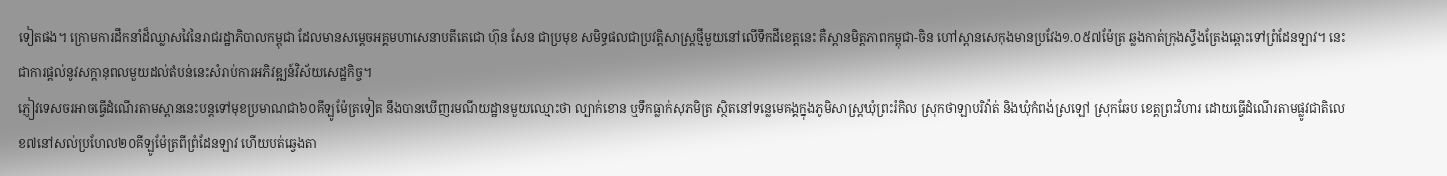ទៀតផង។ ក្រោមការដឹកនាំដ៏ឈ្លាសវៃនៃរាជរដ្ឋាភិបាលកម្ពុជា ដែលមានសម្តេចអគ្គមហាសេនាបតីតេជោ ហ៊ុន សែន ជាប្រមុខ សមិទ្ធផលជាប្រវត្តិសាស្ត្រថ្មីមួយនៅលើទឹកដីខេត្តនេះ គឺស្ពានមិត្តភាពកម្ពុជា-ចិន ហៅស្ពានសេកុងមានប្រវែង១.០៥៧ម៉ែត្រ ឆ្លងកាត់ក្រុងស្ទឹងត្រែងឆ្ពោះទៅព្រំដែនឡាវ។ នេះជាការផ្តល់នូវសក្តានុពលមួយដល់តំបន់នេះសំរាប់ការអភិវឌ្ឍន៍វិស័យសេដ្ឋកិច្ច។
ភ្ញៀវទេសចរអាចធ្វើដំណើរតាមស្ពាននេះបន្តទៅមុខប្រមាណជា៦០គីឡូម៉ែត្រទៀត នឹងបានឃើញរមណីយដ្ឋានមួយឈ្មោះថា ល្បាក់ខោន ឬទឹកធ្លាក់សុភមិត្រ ស្ថិតនៅទន្លេមេគង្គក្នុងភូមិសាស្ត្រឃុំព្រះរំកិល ស្រុកថាឡាបរិវ៉ាត់ និងឃុំកំពង់ស្រឡៅ ស្រុកឆែប ខេត្តព្រះវិហារ ដោយធ្វើដំណើរតាមផ្លូវជាតិលេខ៧នៅសល់ប្រហែល២០គីឡូម៉ែត្រពីព្រំដែនឡាវ ហើយបត់ឆ្វេងតា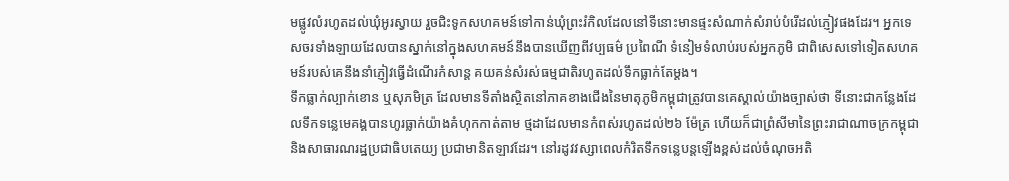មផ្លូវលំរហូតដល់ឃុំអូរស្វាយ រួចជិះទូកសហគមន៍ទៅកាន់ឃុំព្រះរំកិលដែលនៅទីនោះមានផ្ទះសំណាក់សំរាប់បំរើដល់ភ្ញៀវផងដែរ។ អ្នកទេសចរទាំងឡាយដែលបានស្នាក់នៅក្នុងសហគមន៍នឹងបានឃើញពីវប្បធម៌ ប្រពៃណី ទំនៀមទំលាប់របស់អ្នកភូមិ ជាពិសេសទៅទៀតសហគមន៍របស់គេនឹងនាំភ្ញៀវធ្វើដំណើរកំសាន្ត គយគន់សំរស់ធម្មជាតិរហូតដល់ទឹកធ្លាក់តែម្តង។
ទឹកធ្លាក់ល្បាក់ខោន ឬសុភមិត្រ ដែលមានទីតាំងស្ថិតនៅភាគខាងជើងនៃមាតុភូមិកម្ពុជាត្រូវបានគេស្គាល់យ៉ាងច្បាស់ថា ទីនោះជាកន្លែងដែលទឹកទន្លេមេគង្គបានហូរធ្លាក់យ៉ាងគំហុកកាត់តាម ថ្មដាដែលមានកំពស់រហូតដល់២៦ ម៉ែត្រ ហើយក៏ជាព្រំសីមានៃព្រះរាជាណាចក្រកម្ពុជា និងសាធារណរដ្ឋប្រជាធិបតេយ្យ ប្រជាមានិតឡាវដែរ។ នៅរដូវវស្សាពេលកំរិតទឹកទន្លេបន្តឡើងខ្ពស់ដល់ចំណុចអតិ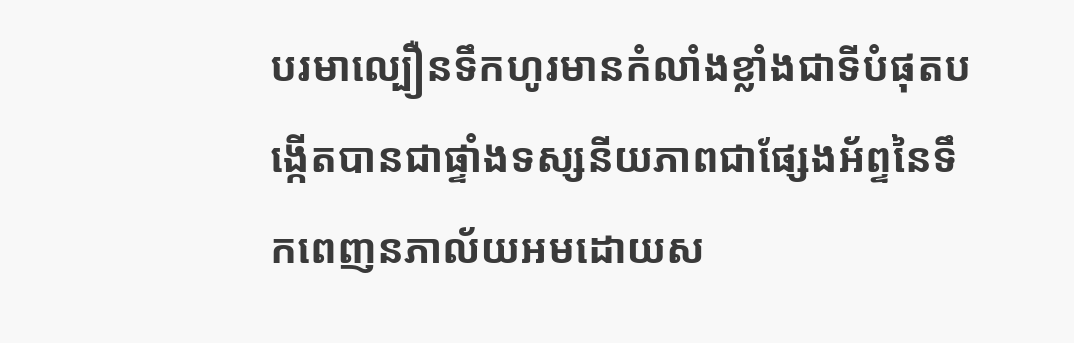បរមាល្បឿនទឹកហូរមានកំលាំងខ្លាំងជាទីបំផុតបង្កើតបានជាផ្ទាំងទស្សនីយភាពជាផ្សែងអ័ព្ទនៃទឹកពេញនភាល័យអមដោយស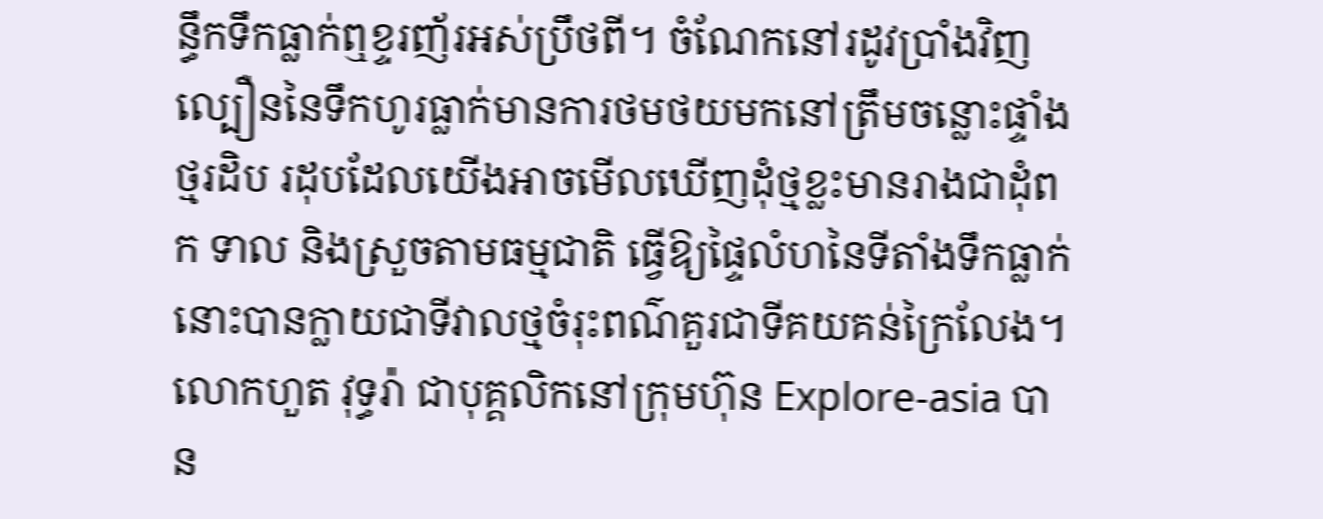ន្ធឹកទឹកធ្លាក់ឮខ្ទរញ័រអស់ប្រឹថពី។ ចំណែកនៅរដូវប្រាំងវិញល្បឿននៃទឹកហូរធ្លាក់មានការថមថយមកនៅត្រឹមចន្លោះផ្ទាំងថ្មរដិប រដុបដែលយើងអាចមើលឃើញដុំថ្មខ្លះមានរាងជាដុំពក ទាល និងស្រួចតាមធម្មជាតិ ធ្វើឱ្យផ្ទៃលំហនៃទីតាំងទឹកធ្លាក់នោះបានក្លាយជាទីវាលថ្មចំរុះពណ៌គួរជាទីគយគន់ក្រៃលែង។
លោកហួត វុទ្ធរ៉ា ជាបុគ្គលិកនៅក្រុមហ៊ុន Explore-asia បាន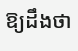ឱ្យដឹងថា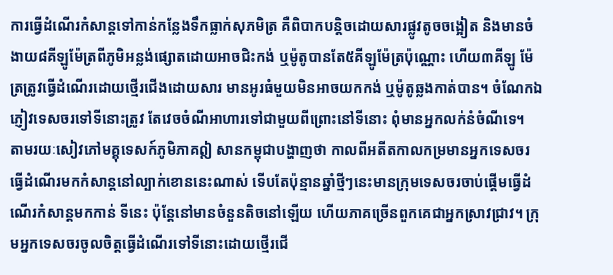ការធ្វើដំណើរកំសាន្តទៅកាន់កន្លែងទឹកធ្លាក់សុភមិត្រ គឺពិបាកបន្តិចដោយសារផ្លូវតូចចង្អៀត និងមានចំងាយ៨គីឡូម៉ែត្រពីភូមិអន្លង់ផ្សោតដោយអាចជិះកង់ ឬម៉ូតូបានតែ៥គីឡូម៉ែត្រប៉ុណ្ណោះ ហើយ៣គីឡូ ម៉ែត្រត្រូវធ្វើដំណើរដោយថ្មើរជើងដោយសារ មានអូរធំមួយមិនអាចយកកង់ ឬម៉ូតូឆ្លងកាត់បាន។ ចំណែកឯភ្ញៀវទេសចរទៅទីនោះត្រូវ តែវេចចំណីអាហារទៅជាមួយពីព្រោះនៅទីនោះ ពុំមានអ្នកលក់នំចំណីទេ។
តាមរយៈសៀវភៅមគ្គុទេសក៍ភូមិភាគឦ សានកម្ពុជាបង្ហាញថា កាលពីអតីតកាលកម្រមានអ្នកទេសចរធ្វើដំណើរមកកំសាន្តនៅល្បាក់ខោននេះណាស់ ទើបតែប៉ុន្មានឆ្នាំថ្មីៗនេះមានក្រុមទេសចរចាប់ផ្តើមធ្វើដំណើរកំសាន្តមកកាន់ ទីនេះ ប៉ុន្តែនៅមានចំនួនតិចនៅឡើយ ហើយភាគច្រើនពួកគេជាអ្នកស្រាវជ្រាវ។ ក្រុមអ្នកទេសចរចូលចិត្តធ្វើដំណើរទៅទីនោះដោយថ្មើរជើ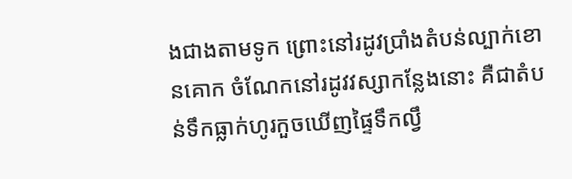ងជាងតាមទូក ព្រោះនៅរដូវប្រាំងតំបន់ល្បាក់ខោនគោក ចំណែកនៅរដូវវស្សាកន្លែងនោះ គឺជាតំបន់ទឹកធ្លាក់ហូរកួចឃើញផ្ទៃទឹកល្វឹ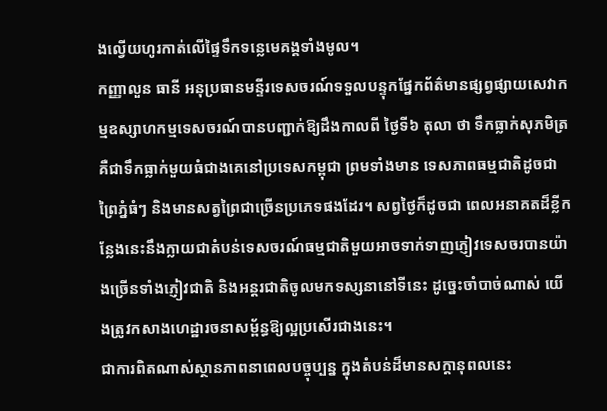ងល្វើយហូរកាត់លើផ្ទៃទឹកទន្លេមេគង្គទាំងមូល។
កញ្ញាលួន ធានី អនុប្រធានមន្ទីរទេសចរណ៍ទទួលបន្ទុកផ្នែកព័ត៌មានផ្សព្វផ្សាយសេវាកម្មឧស្សាហកម្មទេសចរណ៍បានបញ្ជាក់ឱ្យដឹងកាលពី ថ្ងៃទី៦ តុលា ថា ទឹកធ្លាក់សុភមិត្រ គឺជាទឹកធ្លាក់មួយធំជាងគេនៅប្រទេសកម្ពុជា ព្រមទាំងមាន ទេសភាពធម្មជាតិដូចជាព្រៃភ្នំធំៗ និងមានសត្វព្រៃជាច្រើនប្រភេទផងដែរ។ សព្វថ្ងៃក៏ដូចជា ពេលអនាគតដ៏ខ្លីកន្លែងនេះនឹងក្លាយជាតំបន់ទេសចរណ៍ធម្មជាតិមួយអាចទាក់ទាញភ្ញៀវទេសចរបានយ៉ាងច្រើនទាំងភ្ញៀវជាតិ និងអន្តរជាតិចូលមកទស្សនានៅទីនេះ ដូច្នេះចាំបាច់ណាស់ យើងត្រូវកសាងហេដ្ឋារចនាសម្ព័ន្ធឱ្យល្អប្រសើរជាងនេះ។
ជាការពិតណាស់ស្ថានភាពនាពេលបច្ចុប្បន្ន ក្នុងតំបន់ដ៏មានសក្តានុពលនេះ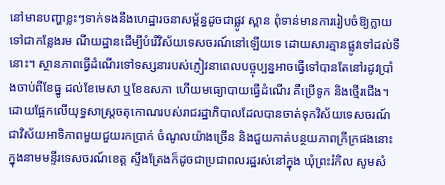នៅមានបញ្ហាខ្លះៗទាក់ទងនឹងហេដ្ឋារចនាសម្ព័ន្ធដូចជាផ្លូវ ស្ពាន ពុំទាន់មានការរៀបចំឱ្យក្លាយទៅជាកន្លែងរម ណីយដ្ឋានដើម្បីបំរើវិស័យទេសចរណ៍នៅឡើយទេ ដោយសារគ្មានផ្លូវទៅដល់ទីនោះ។ ស្ថានភាពធ្វើដំណើរទៅទស្សនារបស់ភ្ញៀវនាពេលបច្ចុប្បន្នអាចធ្វើទៅបានតែនៅរដូវប្រាំងចាប់ពីខែធ្នូ ដល់ខែមេសា ឬខែឧសភា ហើយមធ្យោបាយធ្វើដំណើរ គឺប្រើទូក និងថ្មើរជើង។
ដោយផ្អែកលើយុទ្ធសាស្ត្រចតុកោណរបស់រាជរដ្ឋាភិបាលដែលបានចាត់ទុកវិស័យទេសចរណ៍ជាវិស័យអាទិភាពមួយជួយរកប្រាក់ ចំណូលយ៉ាងច្រើន និងជួយកាត់បន្ថយភាពក្រីក្រផងនោះ ក្នុងនាមមន្ទីរទេសចរណ៍ខេត្ត ស្ទឹងត្រែងក៏ដូចជាប្រជាពលរដ្ឋរស់នៅក្នុង ឃុំព្រះរំកិល សូមសំ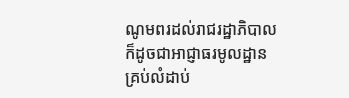ណូមពរដល់រាជរដ្ឋាភិបាលក៏ដូចជាអាជ្ញាធរមូលដ្ឋានគ្រប់លំដាប់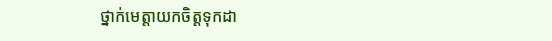ថ្នាក់មេត្តាយកចិត្តទុកដា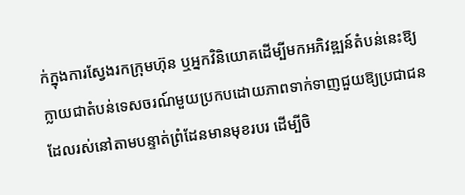ក់ក្នុងការស្វែងរកក្រុមហ៊ុន ឬអ្នកវិនិយោគដើម្បីមកអភិវឌ្ឍន៍តំបន់នេះឱ្យក្លាយជាតំបន់ទេសចរណ៍មួយប្រកបដោយភាពទាក់ទាញជួយឱ្យប្រជាជន ដែលរស់នៅតាមបន្ទាត់ព្រំដែនមានមុខរបរ ដើម្បីចិ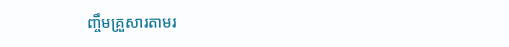ញ្ចឹមគ្រួសារតាមរ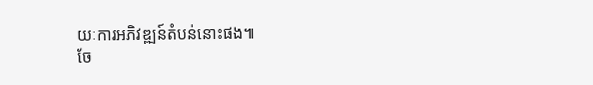យៈការអភិវឌ្ឍន៍តំបន់នោះផង៕
ចែ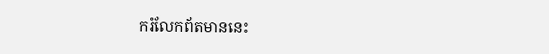ករំលែកព័តមាននេះ